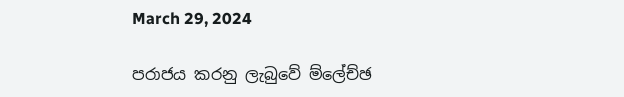March 29, 2024

පරාජය කරනු ලැබුවේ ම්ලේච්ඡ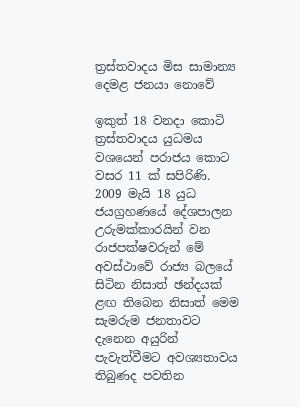ත්‍රස්තවාදය මිස සාමාන්‍ය දෙමළ ජනයා නොවේ

ඉකුත් 18 වනදා කොටි ත්‍රස්තවාදය යුධමය වශයෙන් පරාජය කොට වසර 11 ක් සපිරිණි. 2009 මැයි 18 යුධ ජයග්‍රහණයේ දේශපාලන උරුමක්කාරයින් වන රාජපක්ෂවරුන් මේ අවස්ථාවේ රාජ්‍ය බලයේ සිටින නිසාත් ඡන්දයක් ළඟ තිබෙන නිසාත් මෙම සැමරුම ජනතාවට දැනෙන අයුරින් පැවැත්වීමට අවශ්‍යතාවය තිබුණද පවතින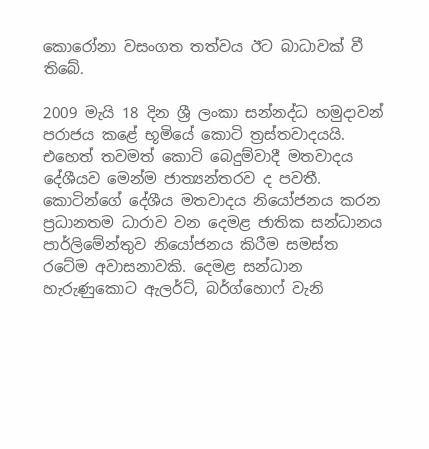කොරෝනා වසංගත තත්වය ඊට බාධාවක් වී තිබේ.

2009 මැයි 18 දින ශ්‍රී ලංකා සන්නද්ධ හමුදාවන් පරාජය කළේ භූමියේ කොටි ත්‍රස්තවාදයයි. එහෙත් තවමත් කොටි බෙදුම්වාදී මතවාදය දේශීයව මෙන්ම ජාත්‍යන්තරව ද පවතී. කොටින්ගේ දේශීය මතවාදය නියෝජනය කරන ප්‍රධානතම ධාරාව වන දෙමළ ජාතික සන්ධානය පාර්ලිමේන්තුව නියෝජනය කිරීම සමස්ත රටේම අවාසනාවකි. දෙමළ සන්ධාන හැරුණුකොට ඇලර්ට්, බර්ග්හොෆ් වැනි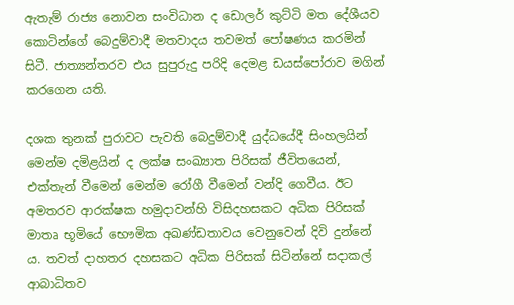ඇතැම් රාජ්‍ය නොවන සංවිධාන ද ඩොලර් කුට්ටි මත දේශීයව කොටින්ගේ බෙදුම්වාදී මතවාදය තවමත් පෝෂණය කරමින් සිටී. ජාත්‍යන්තරව එය සුපුරුදු පරිදි දෙමළ ඩයස්පෝරාව මගින් කරගෙන යති.

දශක තුනක් පුරාවට පැවති බෙදුම්වාදී යුද්ධයේදී සිංහලයින් මෙන්ම දමිළයින් ද ලක්ෂ සංඛ්‍යාත පිරිසක් ජීවිතයෙන්, එක්තැන් වීමෙන් මෙන්ම රෝගී වීමෙන් වන්දි ගෙවීය. ඊට අමතරව ආරක්ෂක හමුදාවන්හි විසිදහසකට අධික පිරිසක් මාතෘ භූමියේ භෞමික අඛණ්ඩතාවය වෙනුවෙන් දිවි දුන්නේ ය. තවත් දාහතර දහසකට අධික පිරිසක් සිටින්නේ සදාකල් ආබාධිතව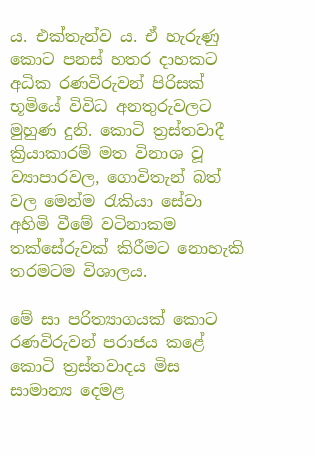ය. එක්තැන්ව ය. ඒ හැරුණු කොට පනස් හතර දාහකට අධික රණවිරුවන් පිරිසක් භූමියේ විවිධ අනතුරුවලට මුහුණ දුනි. කොටි ත්‍රස්තවාදී ක්‍රියාකාරම් මත විනාශ වූ ව්‍යාපාරවල, ගොවිතැන් බත් වල මෙන්ම රැකියා සේවා අහිමි වීමේ වටිනාකම තක්සේරුවක් කිරීමට නොහැකි තරමටම විශාලය.

මේ සා පරිත්‍යාගයක් කොට රණවිරුවන් පරාජය කළේ කොටි ත්‍රස්තවාදය මිස සාමාන්‍ය දෙමළ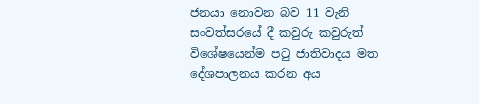ජනයා නොවන බව 11 වැනි සංවත්සරයේ දී කවුරු කවුරුත් විශේෂයෙන්ම පටු ජාතිවාදය මත දේශපාලනය කරන අය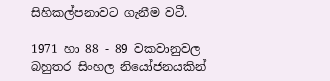සිහිකල්පනාවට ගැනීම වටී.

1971 හා 88 - 89 වකවානුවල බහුතර සිංහල නියෝජනයකින්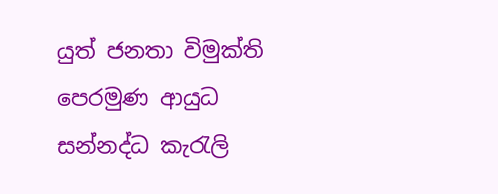යුත් ජනතා විමුක්ති පෙරමුණ ආයුධ සන්නද්ධ කැරැලි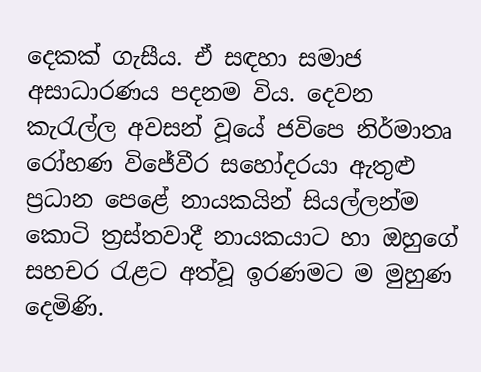දෙකක් ගැසීය. ඒ සඳහා සමාජ අසාධාරණය පදනම විය. දෙවන කැරැල්ල අවසන් වූයේ ජවිපෙ නිර්මාතෘ රෝහණ විජේවීර සහෝදරයා ඇතුළු ප්‍රධාන පෙළේ නායකයින් සියල්ලන්ම කොටි ත්‍රස්තවාදී නායකයාට හා ඔහුගේ සහචර රැළට අත්වූ ඉරණමට ම මුහුණ දෙමිණි.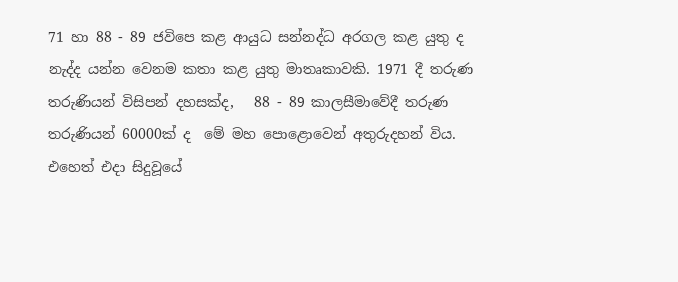71 හා 88 - 89 ජවිපෙ කළ ආයුධ සන්නද්ධ අරගල කළ යුතු ද නැද්ද යන්න වෙනම කතා කළ යුතු මාතෘකාවකි. 1971 දී තරුණ තරුණියන් විසිපන් දහසක්ද,   88 - 89 කාලසීමාවේදී තරුණ තරුණියන් 60000ක් ද  මේ මහ පොළොවෙන් අතුරුදහන් විය. එහෙත් එදා සිදුවූයේ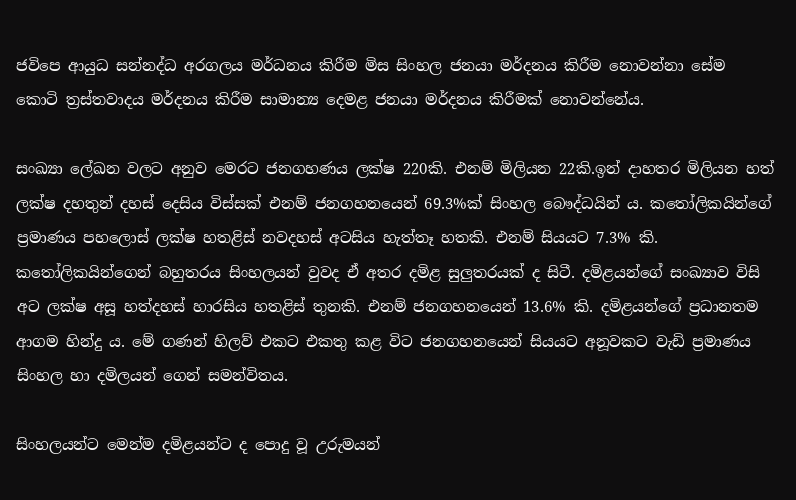ජවිපෙ ආයුධ සන්නද්ධ අරගලය මර්ධනය කිරීම මිස සිංහල ජනයා මර්දනය කිරීම නොවන්නා සේම කොටි ත්‍රස්තවාදය මර්දනය කිරීම සාමාන්‍ය දෙමළ ජනයා මර්දනය කිරීමක් නොවන්නේය.

සංඛ්‍යා ලේඛන වලට අනුව මෙරට ජනගහණය ලක්ෂ 220කි. එනම් මිලියන 22කි.ඉන් දාහතර මිලියන හත් ලක්ෂ දහතුන් දහස් දෙසිය විස්සක් එනම් ජනගහනයෙන් 69.3%ක් සිංහල බෞද්ධයින් ය. කතෝලිකයින්ගේ ප්‍රමාණය පහලොස් ලක්ෂ හතළිස් නවදහස් අටසිය හැත්තෑ හතකි. එනම් සියයට 7.3% කි. කතෝලිකයින්ගෙන් බහුතරය සිංහලයන් වුවද ඒ අතර දමිළ සුලුතරයක් ද සිටී. දමිළයන්ගේ සංඛ්‍යාව විසි අට ලක්ෂ අසූ හත්දහස් හාරසිය හතළිස් තුනකි. එනම් ජනගහනයෙන් 13.6% කි. දමිළයන්ගේ ප්‍රධානතම ආගම හින්දු ය. මේ ගණන් හිලව් එකට එකතු කළ විට ජනගහනයෙන් සියයට අනූවකට වැඩි ප්‍රමාණය සිංහල හා දමිලයන් ගෙන් සමන්විතය.

සිංහලයන්ට මෙන්ම දමිළයන්ට ද පොදු වූ උරුමයන්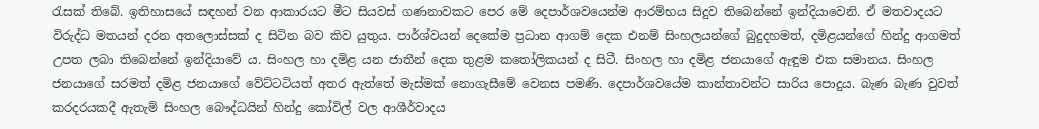රැසක් තිබේ. ඉතිහාසයේ සඳහන් වන ආකාරයට මීට සියවස් ගණනාවකට පෙර මේ දෙපාර්ශවයෙන්ම ආරම්භය සිදුව තිබෙන්නේ ඉන්දියාවෙනි. ඒ මතවාදයට විරුද්ධ මතයන් දරන අතලොස්සක් ද සිටින බව කිව යුතුය. පාර්ශ්වයන් දෙකේම ප්‍රධාන ආගම් දෙක එනම් සිංහලයන්ගේ බුදුදහමත්, දමිළයන්ගේ හින්දු ආගමත් උපත ලබා තිබෙන්නේ ඉන්දියාවේ ය. සිංහල හා දමිළ යන ජාතීන් දෙක තුළම කතෝලිකයන් ද සිටී. සිංහල හා දමිළ ජනයාගේ ඇඳුම එක සමානය. සිංහල ජනයාගේ සරමත් දමිළ ජනයාගේ වේට්ටටියත් අතර ඇත්තේ මැස්මක් නොගැසීමේ වෙනස පමණි. දෙපාර්ශවයේම කාන්තාවන්ට සාරිය පොදුය. බැණ බැණ වුවත් කරදරයකදී ඇතැම් සිංහල බෞද්ධයින් හින්දු කෝවිල් වල ආශීර්වාදය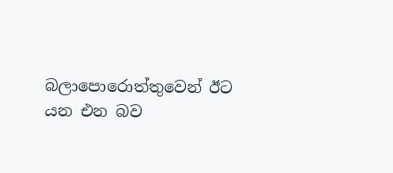බලාපොරොත්තුවෙන් ඊට යන එන බව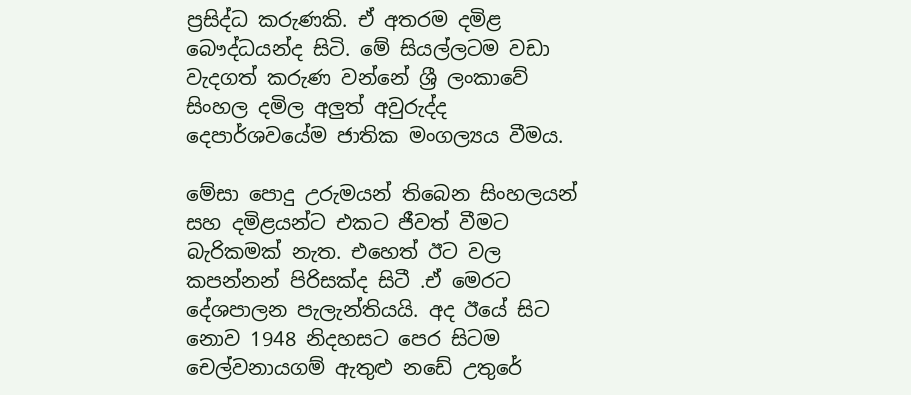ප්‍රසිද්ධ කරුණකි. ඒ අතරම දමිළ බෞද්ධයන්ද සිටි. මේ සියල්ලටම වඩා වැදගත් කරුණ වන්නේ ශ්‍රී ලංකාවේ සිංහල දමිල අලුත් අවුරුද්ද දෙපාර්ශවයේම ජාතික මංගල්‍යය වීමය.

මේසා පොදු උරුමයන් තිබෙන සිංහලයන් සහ දමිළයන්ට එකට ජීවත් වීමට බැරිකමක් නැත. එහෙත් ඊට වල කපන්නන් පිරිසක්ද සිටී .ඒ මෙරට දේශපාලන පැලැන්තියයි. අද ඊයේ සිට නොව 1948 නිදහසට පෙර සිටම චෙල්වනායගම් ඇතුළු නඩේ උතුරේ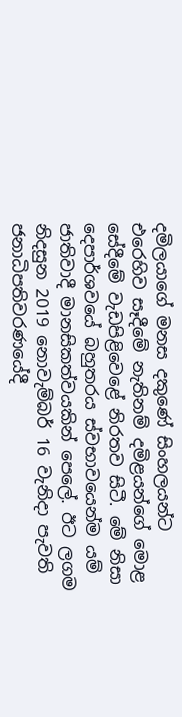දමිලයාගේ මනස දකුණේ සිංහලයන්ට එරෙහිව සෑදීමේ නැතිනම් දමිළයන්ගේ මොළ සේදීමේ වැඩපිළිවෙළේ නිරතව සිටී. මේ නිසා දෙපාර්ශවයේ බහුතරය ස්වභාවයෙන්ම යම් ජාතිවාදී මානසිකත්වයකින් පෙලේ. ඊට ලගම නිදසුන 2019 නොවැම්බර් 16 වැනිදා පැවති ජනාධිපතිවරණයේදී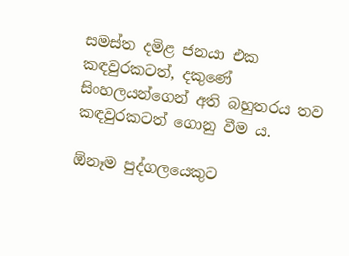සමස්ත දමිළ ජනයා එක කඳවුරකටත්, දකුණේ සිංහලයන්ගෙන් අති බහුතරය තව කඳවුරකටත් ගොනු වීම ය.

ඕනෑම පුද්ගලයෙකුට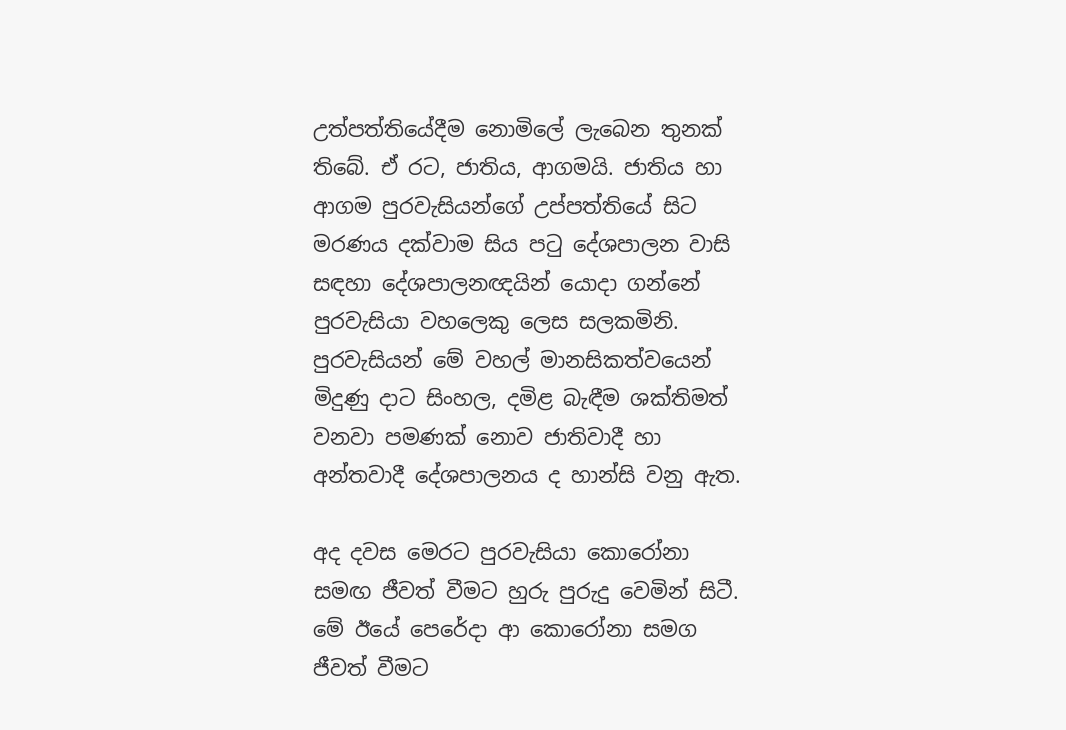උත්පත්තියේදීම නොමිලේ ලැබෙන තුනක් තිබේ. ඒ රට, ජාතිය, ආගමයි. ජාතිය හා ආගම පුරවැසියන්ගේ උප්පත්තියේ සිට මරණය දක්වාම සිය පටු දේශපාලන වාසි සඳහා දේශපාලනඥයින් යොදා ගන්නේ පුරවැසියා වහලෙකු ලෙස සලකමිනි. පුරවැසියන් මේ වහල් මානසිකත්වයෙන් මිදුණු දාට සිංහල, දමිළ බැඳීම ශක්තිමත් වනවා පමණක් නොව ජාතිවාදී හා අන්තවාදී දේශපාලනය ද හාන්සි වනු ඇත.

අද දවස මෙරට පුරවැසියා කොරෝනා සමඟ ජීවත් වීමට හුරු පුරුදු වෙමින් සිටී. මේ ඊයේ පෙරේදා ආ කොරෝනා සමග ජීවත් වීමට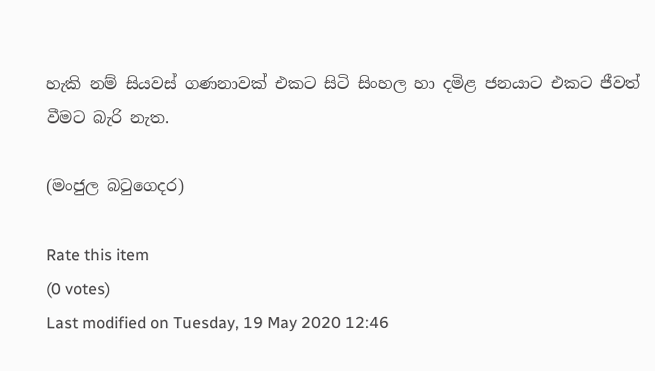හැකි නම් සියවස් ගණනාවක් එකට සිටි සිංහල හා දමිළ ජනයාට එකට ජීවත් වීමට බැරි නැත.

(මංජුල බටුගෙදර)

Rate this item
(0 votes)
Last modified on Tuesday, 19 May 2020 12:46